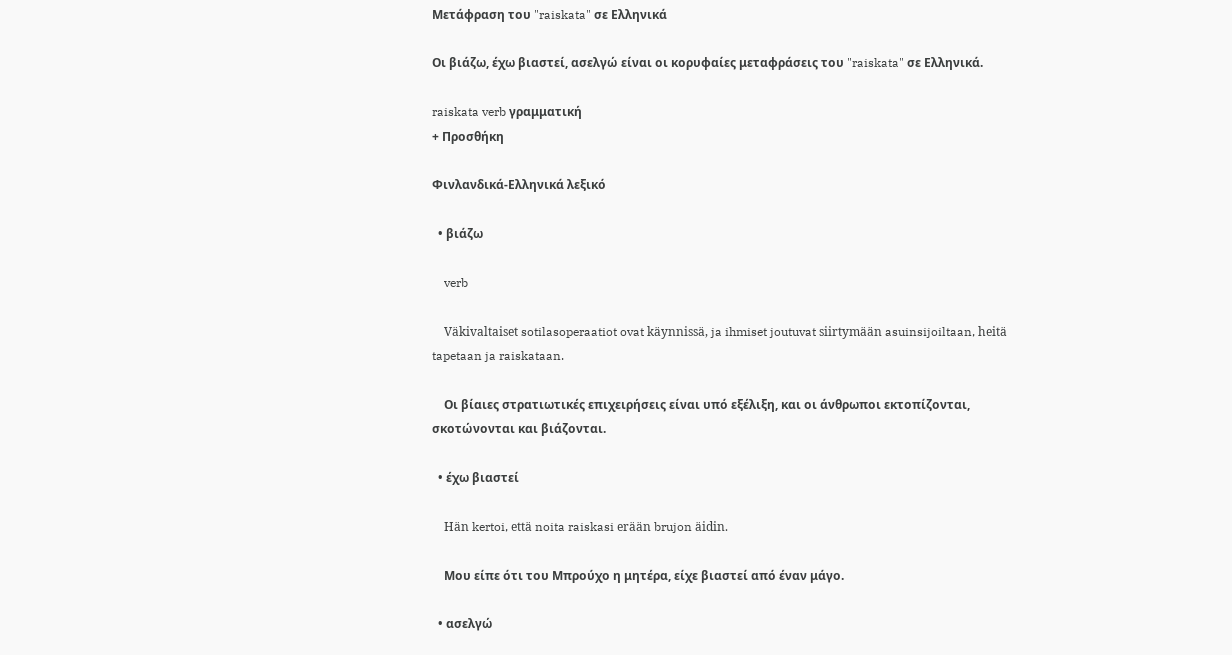Μετάφραση του "raiskata" σε Ελληνικά

Οι βιάζω, έχω βιαστεί, ασελγώ είναι οι κορυφαίες μεταφράσεις του "raiskata" σε Ελληνικά.

raiskata verb γραμματική
+ Προσθήκη

Φινλανδικά-Ελληνικά λεξικό

  • βιάζω

    verb

    Väkivaltaiset sotilasoperaatiot ovat käynnissä, ja ihmiset joutuvat siirtymään asuinsijoiltaan, heitä tapetaan ja raiskataan.

    Οι βίαιες στρατιωτικές επιχειρήσεις είναι υπό εξέλιξη, και οι άνθρωποι εκτοπίζονται, σκοτώνονται και βιάζονται.

  • έχω βιαστεί

    Hän kertoi, että noita raiskasi erään brujon äidin.

    Μου είπε ότι του Μπρούχο η μητέρα, είχε βιαστεί από έναν μάγο.

  • ασελγώ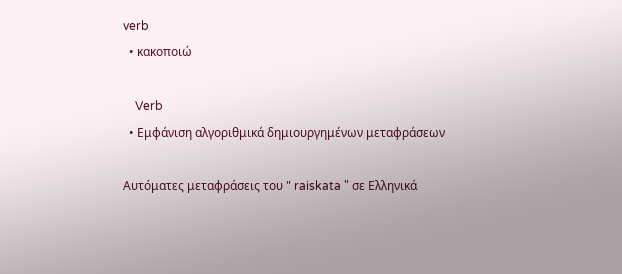verb
  • κακοποιώ

    Verb
  • Εμφάνιση αλγοριθμικά δημιουργημένων μεταφράσεων

Αυτόματες μεταφράσεις του " raiskata " σε Ελληνικά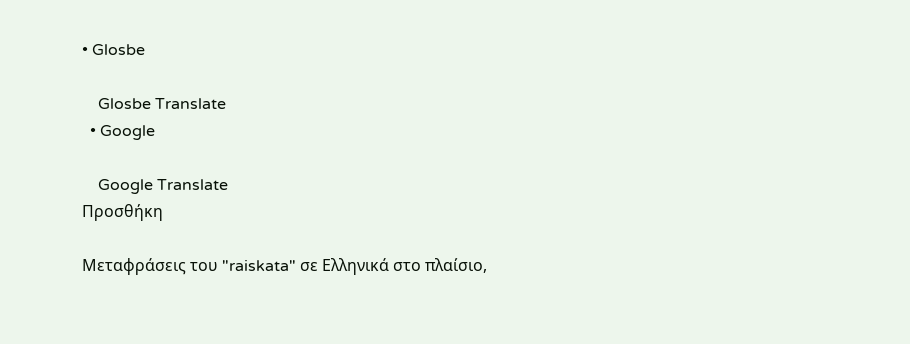• Glosbe

    Glosbe Translate
  • Google

    Google Translate
Προσθήκη

Μεταφράσεις του "raiskata" σε Ελληνικά στο πλαίσιο,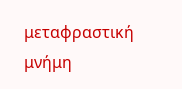μεταφραστική μνήμη